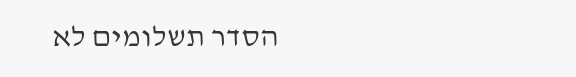הסדר תשלומים לא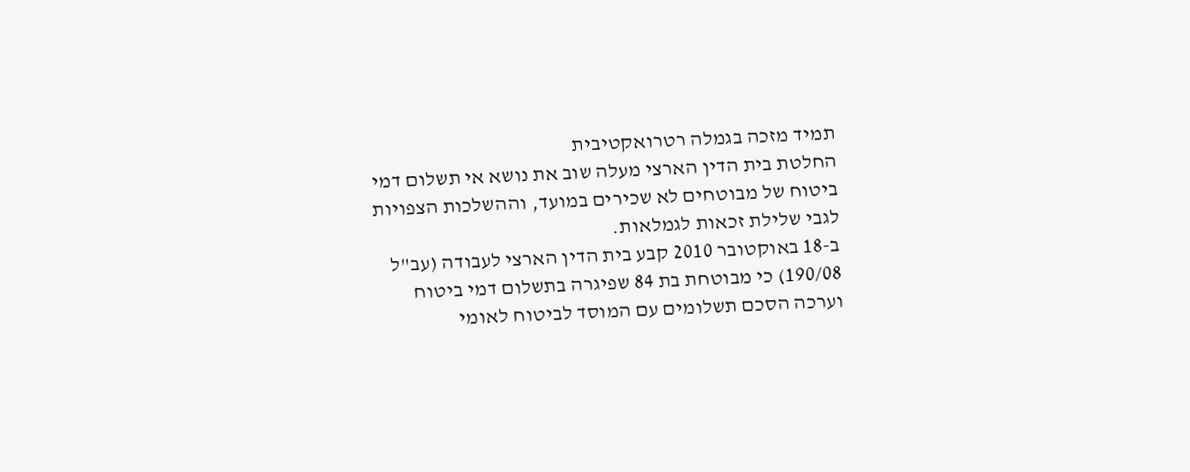תמיד מזכה בגמלה רטרואקטיבית
החלטת בית הדין הארצי מעלה שוב את נושא אי תשלום דמי ביטוח של מבוטחים לא שכירים במועד, וההשלכות הצפויות לגבי שלילת זכאות לגמלאות.
ב-18 באוקטובר 2010 קבע בית הדין הארצי לעבודה (עב"ל 190/08) כי מבוטחת בת 84 שפיגרה בתשלום דמי ביטוח וערכה הסכם תשלומים עם המוסד לביטוח לאומי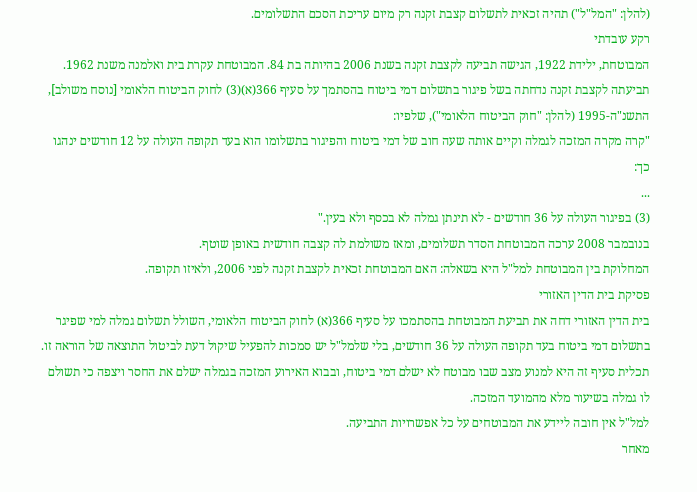(להלן: "המל"ל") תהיה זכאית לתשלום קצבת זקנה רק מיום עריכת הסכם התשלומים.
רקע עובדתי
המבוטחת, ילידת 1922, הגישה תביעה לקצבת זקנה בשנת 2006 בהיותה בת 84. המבוטחת עקרת בית ואלמנה משנת 1962.
תביעתה לקצבת זקנה נדחתה בשל פיגור בתשלום דמי ביטוח בהסתמך על סעיף 366(א)(3) לחוק הביטוח הלאומי [נוסח משולב], התשנ"ה-1995 (להלן: "חוק הביטוח הלאומי"), שלפיו:
"קרה מקרה המזכה לגמלה וקיים אותה שעה חוב של דמי ביטוח והפיגור בתשלומו הוא בעד תקופה העולה על 12 חודשים ינהגו כך:
...
(3) בפיגור העולה על 36 חודשים - לא תינתן גמלה לא בכסף ולא בעין."
בנובמבר 2008 ערכה המבוטחת הסדר תשלומים, ומאז משולמת לה קצבה חודשית באופן שוטף.
המחלוקת בין המבוטחת למל"ל היא בשאלה: האם המבוטחת זכאית לקצבת זקנה לפני 2006, ולאיזו תקופה.
פסיקת בית הדין האזורי
בית הדין האזורי דחה את תביעת המבוטחת בהסתמכו על סעיף 366(א) לחוק הביטוח הלאומי, השולל תשלום גמלה למי שפיגר בתשלום דמי ביטוח בעד תקופה העולה על 36 חודשים, בלי שלמל"ל יש סמכות להפעיל שיקול דעת לביטול התוצאה של הוראה זו.
תכלית סעיף זה היא למנוע מצב שבו מבוטח לא ישלם דמי ביטוח, ובבוא האירוע המזכה בגמלה ישלם את החסר ויצפה כי תשולם לו גמלה בשיעור מלא מהמועד המזכה.
למל"ל אין חובה ליידע את המבוטחים על כל אפשרויות התביעה.
מאחר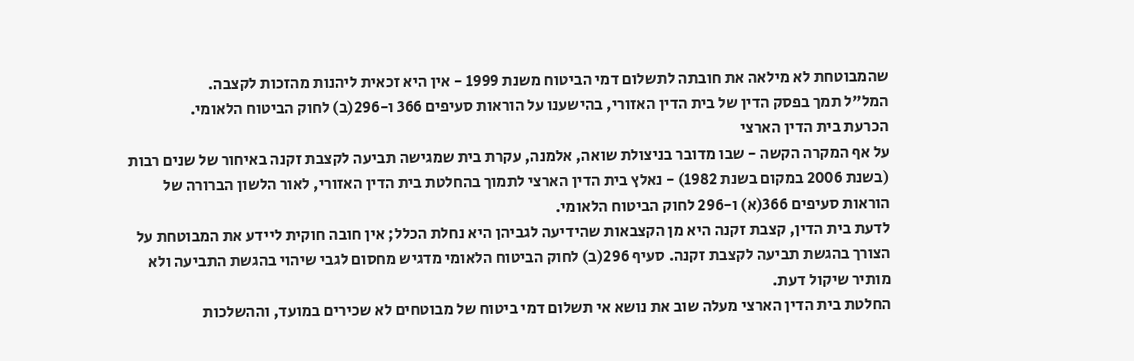שהמבוטחת לא מילאה את חובתה לתשלום דמי הביטוח משנת 1999 - אין היא זכאית ליהנות מהזכות לקצבה.
המל"ל תמך בפסק הדין של בית הדין האזורי, בהישענו על הוראות סעיפים 366 ו-296(ב) לחוק הביטוח הלאומי.
הכרעת בית הדין הארצי
על אף המקרה הקשה - שבו מדובר בניצולת שואה, אלמנה, עקרת בית שמגישה תביעה לקצבת זקנה באיחור של שנים רבות (בשנת 2006 במקום בשנת 1982) - נאלץ בית הדין הארצי לתמוך בהחלטת בית הדין האזורי, לאור הלשון הברורה של הוראות סעיפים 366(א) ו-296 לחוק הביטוח הלאומי.
לדעת בית הדין, קצבת זקנה היא מן הקצבאות שהידיעה לגביהן היא נחלת הכלל; אין חובה חוקית ליידע את המבוטחת על הצורך בהגשת תביעה לקצבת זקנה. סעיף 296(ב) לחוק הביטוח הלאומי מדגיש מחסום לגבי שיהוי בהגשת התביעה ולא מותיר שיקול דעת.
החלטת בית הדין הארצי מעלה שוב את נושא אי תשלום דמי ביטוח של מבוטחים לא שכירים במועד, וההשלכות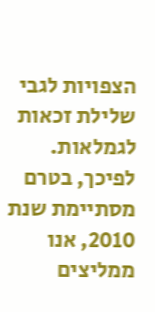הצפויות לגבי שלילת זכאות לגמלאות. לפיכך, בטרם מסתיימת שנת 2010, אנו ממליצים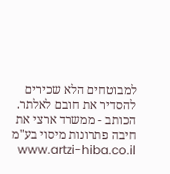למבוטחים הלא שכירים להסדיר את חובם לאלתר.
הכותב - ממשרד ארצי את חיבה פתרונות מיסוי בע"מ www.artzi-hiba.co.il